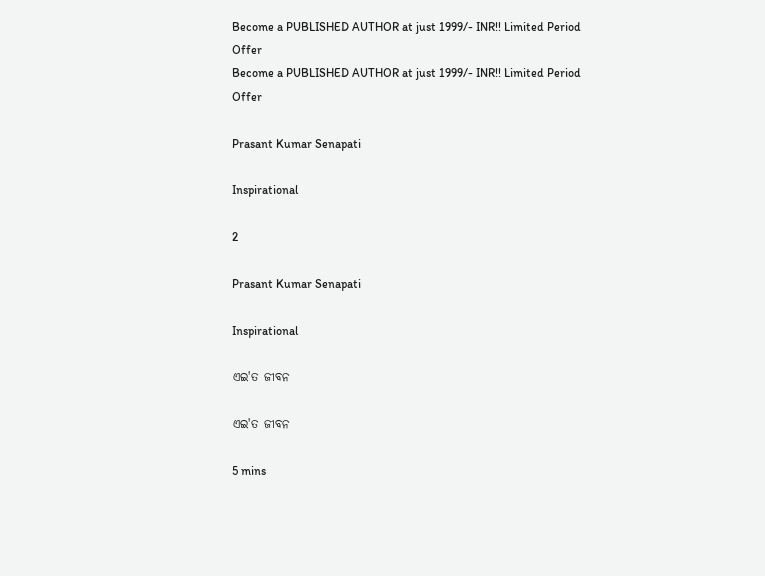Become a PUBLISHED AUTHOR at just 1999/- INR!! Limited Period Offer
Become a PUBLISHED AUTHOR at just 1999/- INR!! Limited Period Offer

Prasant Kumar Senapati

Inspirational

2

Prasant Kumar Senapati

Inspirational

ଏଇ'ତ ଜୀବନ

ଏଇ'ତ ଜୀବନ

5 mins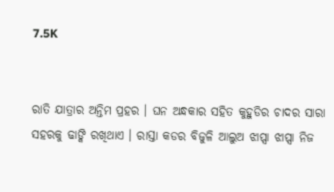7.5K


ରାତି ଯାତ୍ରାର ଅନ୍ତିମ ପ୍ରହର । ଘନ ଅନ୍ଧକାର ସହିତ କୁହୁଡିର ଚାଦର ସାରା ସହରକୁ ଢାଙ୍କି ରଖିଥାଏ । ରାସ୍ତା କଡର ବିଜୁଳି ଆଲୁଅ ଝାପ୍ସା ଝାପ୍ସା ନିଜ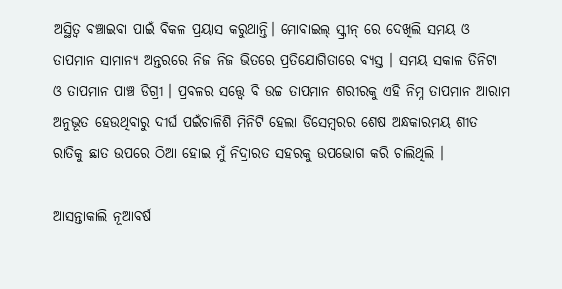ଅସ୍ଥିତ୍ୱ ବଞ୍ଚାଇବା ପାଇଁ ବିକଳ ପ୍ରୟାସ କରୁଥାନ୍ତି। ମୋବାଇଲ୍ ସ୍କ୍ରୀନ୍ ରେ ଦେଖିଲି ସମୟ ଓ ତାପମାନ ସାମାନ୍ୟ ଅନ୍ତରରେ ନିଜ ନିଜ ଭିତରେ ପ୍ରତିଯୋଗିତାରେ ବ୍ୟସ୍ତ । ସମୟ ସକାଳ ତିନିଟା ଓ ତାପମାନ ପାଞ୍ଚ ଡିଗ୍ରୀ । ପ୍ରବଳର ସତ୍ତ୍ବେ ବି ଉଚ୍ଚ ତାପମାନ ଶରୀରକୁ ଏହି ନିମ୍ନ ତାପମାନ ଆରାମ ଅନୁଭୂତ ହେଉଥିବାରୁ ଦୀର୍ଘ ପଇଁଚାଳିଶି ମିନିଟି ହେଲା ଡିସେମ୍ବରର ଶେଷ ଅନ୍ଧକାରମୟ ଶୀତ ରାତିକୁ ଛାତ ଉପରେ ଠିଆ ହୋଇ ମୁଁ ନିଦ୍ରାରତ ସହରକୁ ଉପଭୋଗ କରି ଚାଲିଥିଲି ।

ଆସନ୍ତାକାଲି ନୂଆବର୍ଷ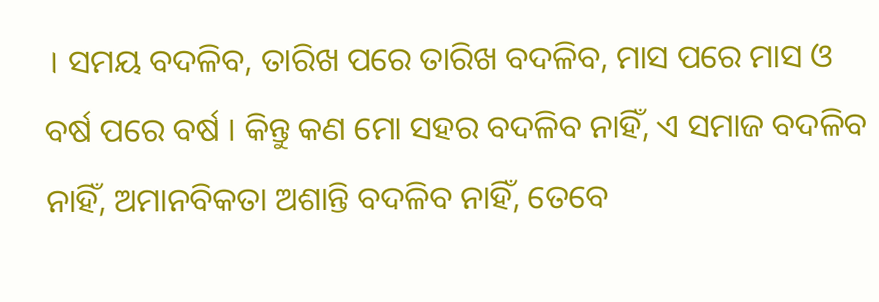। ସମୟ ବଦଳିବ, ତାରିଖ ପରେ ତାରିଖ ବଦଳିବ, ମାସ ପରେ ମାସ ଓ ବର୍ଷ ପରେ ବର୍ଷ । କିନ୍ତୁ କଣ ମୋ ସହର ବଦଳିବ ନାହିଁ, ଏ ସମାଜ ବଦଳିବ ନାହିଁ, ଅମାନବିକତା ଅଶାନ୍ତି ବଦଳିବ ନାହିଁ, ତେବେ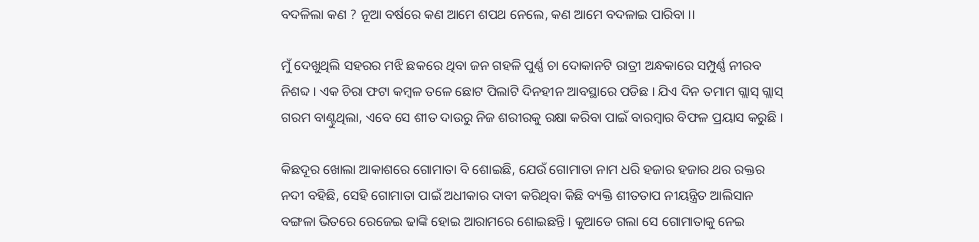ବଦଳିଲା କଣ ? ନୂଆ ବର୍ଷରେ କଣ ଆମେ ଶପଥ ନେଲେ, କଣ ଆମେ ବଦଳାଇ ପାରିବା ।।

ମୁଁ ଦେଖୁଥିଲି ସହରର ମଝି ଛକରେ ଥିବା ଜନ ଗହଳି ପୁର୍ଣ୍ଣ ଚା ଦୋକାନଟି ରାତ୍ରୀ ଅନ୍ଧକାରେ ସମ୍ପୁର୍ଣ୍ଣ ନୀରବ ନିଶବ୍ଦ । ଏକ ଚିରା ଫଟା କମ୍ବଳ ତଳେ ଛୋଟ ପିଲାଟି ଦିନହୀନ ଆବସ୍ଥାରେ ପଡିଛ । ଯିଏ ଦିନ ତମାମ ଗ୍ଲାସ୍ ଗ୍ଲାସ୍ ଗରମ ବାଣ୍ଟୁଥିଲା, ଏବେ ସେ ଶୀତ ଦାଉରୁ ନିଜ ଶରୀରକୁ ରକ୍ଷା କରିବା ପାଇଁ ବାରମ୍ବାର ବିଫଳ ପ୍ରୟାସ କରୁଛି ।

କିଛଦୂର ଖୋଲା ଆକାଶରେ ଗୋମାତା ବି ଶୋଇଛି, ଯେଉଁ ଗୋମାତା ନାମ ଧରି ହଜାର ହଜାର ଥର ରକ୍ତର ନଦୀ ବହିଛି, ସେହି ଗୋମାତା ପାଇଁ ଅଧୀକାର ଦାବୀ କରିଥିବା କିଛି ବ୍ୟକ୍ତି ଶୀତତାପ ନୀୟନ୍ତ୍ରିତ ଆଲିସାନ ବଙ୍ଗଳା ଭିତରେ ରେଜେଇ ଢାଙ୍କି ହୋଇ ଆରାମରେ ଶୋଇଛନ୍ତି । କୁଆଡେ ଗଲା ସେ ଗୋମାତାକୁ ନେଇ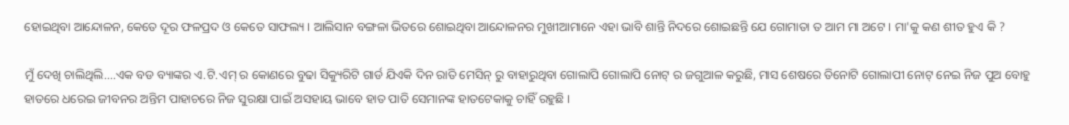ହୋଇଥିବା ଆନ୍ଦୋଳନ, କେତେ ଦୂର ଫଳପ୍ରଦ ଓ କେତେ ସାଫଲ୍ୟ । ଆଲିସାନ ବଙ୍ଗଳା ଭିତରେ ଶୋଇଥିବା ଆନ୍ଦୋଳନର ମୁଖୀଆମାନେ ଏହା ଭାବି ଶାନ୍ତି ନିଦରେ ଶୋଇଛନ୍ତି ଯେ ଗୋମାତା ତ ଆମ ମା ଅଟେ । ମା'କୁ କଣ ଶୀତ ହୁଏ କି ?

ମୁଁ ଦେଖି ଚାଲିଥିଲି....ଏକ ବଡ ବ୍ୟାଙ୍କର ଏ.ଟି.ଏମ୍ ର କୋଣରେ ବୁଢା ସିକ୍ୟୁରିଟି ଗାର୍ଡ ଯିଏକି ଦିନ ରାତି ମେସିନ୍ ରୁ ବାହାରୁଥିବା ଗୋଲାପି ଗୋଲାପି ନୋଟ୍ ର ଜଗୁଆଳ କରୁଛି, ମାସ ଶେଷରେ ତିନୋଟି ଗୋଲାପୀ ନୋଟ୍ ନେଇ ନିଜ ପୁଅ ବୋହୁ ହାତରେ ଧରେଇ ଜୀବନର ଅନ୍ତିମ ପାହାଚରେ ନିଜ ସୁରକ୍ଷା ପାଇଁ ଅସହାୟ ଭାବେ ହାତ ପାତି ସେମାନଙ୍କ ହାତଟେକାକୁ ଚାହିଁ ରହୁଛି ।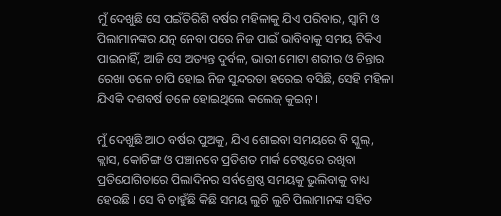ମୁଁ ଦେଖୁଛି ସେ ପଇଁତିରିଶି ବର୍ଷର ମହିଳାକୁ ଯିଏ ପରିବାର, ସ୍ବାମି ଓ ପିଲାମାନଙ୍କର ଯତ୍ନ ନେବା ପରେ ନିଜ ପାଇଁ ଭାବିବାକୁ ସମୟ ଟିକିଏ ପାଇନାହିଁ, ଆଜି ସେ ଅତ୍ୟନ୍ତ ଦୁର୍ବଳ, ଭାରୀ ମୋଟା ଶରୀର ଓ ଚିନ୍ତାର ରେଖା ତଳେ ଚାପି ହୋଇ ନିଜ ସୁନ୍ଦରତା ହରେଇ ବସିଛି, ସେହି ମହିଳା ଯିଏକି ଦଶବର୍ଷ ତଳେ ହୋଇଥିଲେ କଲେଜ୍ କୁଇନ୍ ।

ମୁଁ ଦେଖୁଛି ଆଠ ବର୍ଷର ପୁଅକୁ, ଯିଏ ଶୋଇବା ସମୟରେ ବି ସ୍କୁଲ୍, କ୍ଲାସ, କୋଚିଙ୍ଗ ଓ ପଞ୍ଚାନବେ ପ୍ରତିଶତ ମାର୍କ ଟେଷ୍ଟରେ ରଖିବା ପ୍ରତିଯୋଗିତାରେ ପିଲାଦିନର ସର୍ବଶ୍ରେଷ୍ଠ ସମୟକୁ ଭୁଲିବାକୁ ବାଧ୍ୟ ହେଉଛି । ସେ ବି ଚାହୁଁଛି କିଛି ସମୟ ଲୁଚି ଲୁଚି ପିଲାମାନଙ୍କ ସହିତ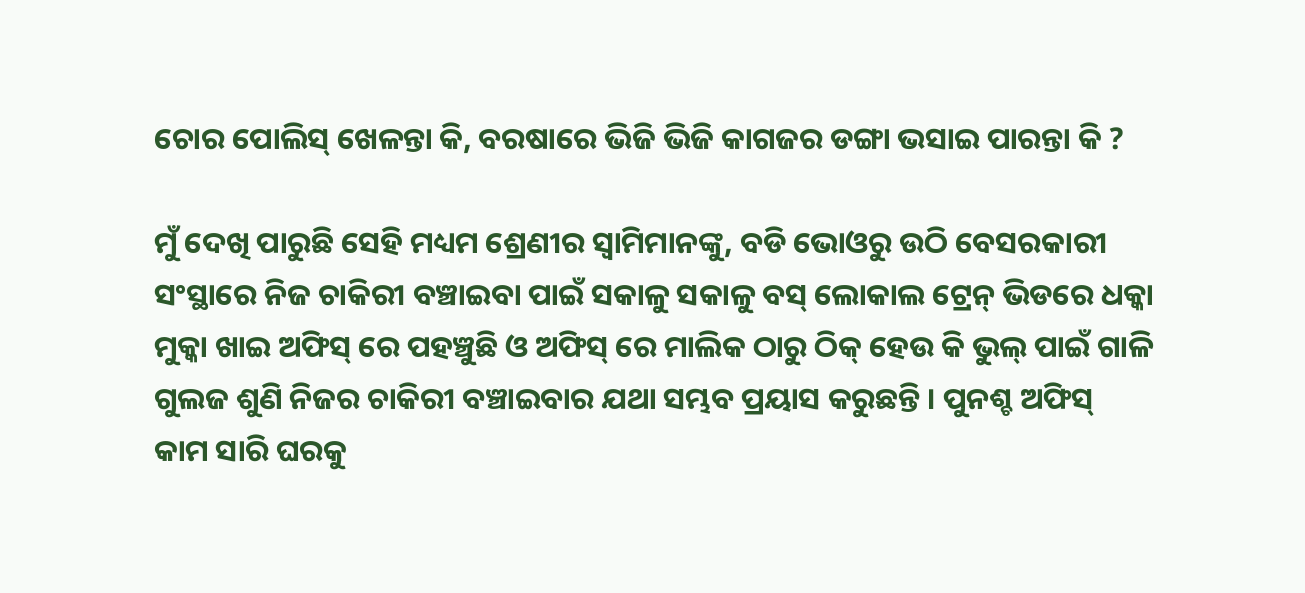ଚୋର ପୋଲିସ୍ ଖେଳନ୍ତା କି, ବରଷାରେ ଭିଜି ଭିଜି କାଗଜର ଡଙ୍ଗା ଭସାଇ ପାରନ୍ତା କି ?

ମୁଁ ଦେଖି ପାରୁଛି ସେହି ମଧ୍ୟମ ଶ୍ରେଣୀର ସ୍ବାମିମାନଙ୍କୁ, ବଡି ଭୋଓରୁ ଉଠି ବେସରକାରୀ ସଂସ୍ଥାରେ ନିଜ ଚାକିରୀ ବଞ୍ଚାଇବା ପାଇଁ ସକାଳୁ ସକାଳୁ ବସ୍ ଲୋକାଲ ଟ୍ରେନ୍ ଭିଡରେ ଧକ୍କା ମୁକ୍କା ଖାଇ ଅଫିସ୍ ରେ ପହଞ୍ଚୁଛି ଓ ଅଫିସ୍ ରେ ମାଲିକ ଠାରୁ ଠିକ୍ ହେଉ କି ଭୁଲ୍ ପାଇଁ ଗାଳି ଗୁଲଜ ଶୁଣି ନିଜର ଚାକିରୀ ବଞ୍ଚାଇବାର ଯଥା ସମ୍ଭବ ପ୍ରୟାସ କରୁଛନ୍ତି । ପୁନଶ୍ଚ ଅଫିସ୍ କାମ ସାରି ଘରକୁ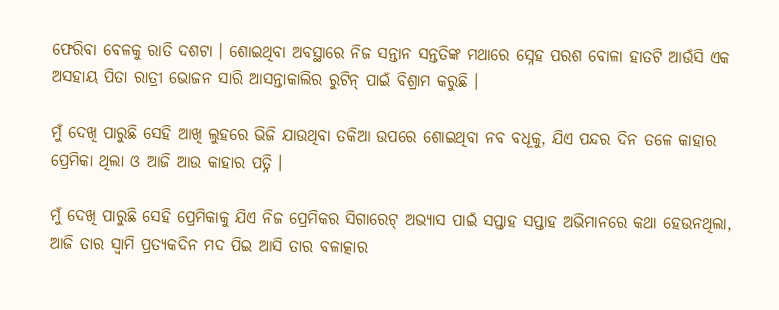ଫେରିବା ବେଳକୁ ରାତି ଦଶଟା । ଶୋଇଥିବା ଅବସ୍ଥାରେ ନିଜ ସନ୍ତାନ ସନ୍ତତିଙ୍କ ମଥାରେ ସ୍ନେହ ପରଶ ବୋଳା ହାତଟି ଆଉଁସି ଏକ ଅସହାୟ ପିତା ରାତ୍ରୀ ଭୋଜନ ସାରି ଆସନ୍ତାକାଲିର ରୁଟିନ୍ ପାଇଁ ବିଶ୍ରାମ କରୁଛି ।

ମୁଁ ଦେଖି ପାରୁଛି ସେହି ଆଖି ଲୁହରେ ଭିଜି ଯାଉଥିବା ତକିଆ ଉପରେ ଶୋଇଥିବା ନବ ବଧୂକୁ, ଯିଏ ପନ୍ଦର ଦିନ ତଳେ କାହାର ପ୍ରେମିକା ଥିଲା ଓ ଆଜି ଆଉ କାହାର ପତ୍ନି ।

ମୁଁ ଦେଖି ପାରୁଛି ସେହି ପ୍ରେମିକାକୁ ଯିଏ ନିଜ ପ୍ରେମିକର ସିଗାରେଟ୍ ଅଭ୍ୟାସ ପାଇଁ ସପ୍ତାହ ସପ୍ତାହ ଅଭିମାନରେ କଥା ହେଉନଥିଲା, ଆଜି ତାର ସ୍ବାମି ପ୍ରତ୍ୟକଦିନ ମଦ ପିଇ ଆସି ତାର ବଳାତ୍କାର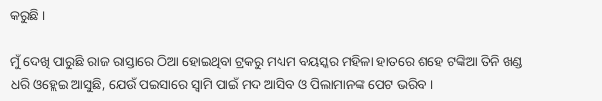କରୁଛି ।

ମୁଁ ଦେଖି ପାରୁଛି ରାଜ ରାସ୍ତାରେ ଠିଆ ହୋଇଥିବା ଟ୍ରକରୁ ମଧ୍ୟମ ବୟସ୍କର ମହିଳା ହାତରେ ଶହେ ଟଙ୍କିଆ ତିନି ଖଣ୍ଡ ଧରି ଓହ୍ଲେଇ ଆସୁଛି, ଯେଉଁ ପଇସାରେ ସ୍ବାମି ପାଇଁ ମଦ ଆସିବ ଓ ପିଲାମାନଙ୍କ ପେଟ ଭରିବ ।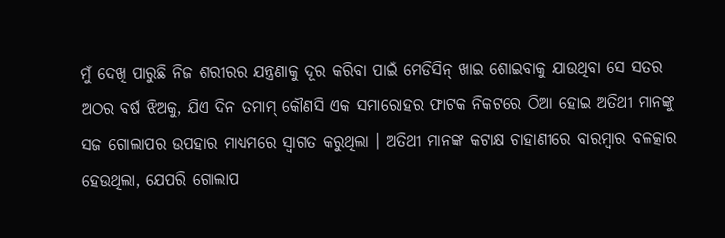ମୁଁ ଦେଖି ପାରୁଛି ନିଜ ଶରୀରର ଯନ୍ତ୍ରଣାକୁ ଦୂର କରିବା ପାଇଁ ମେଡିସିନ୍ ଖାଇ ଶୋଇବାକୁ ଯାଉଥିବା ସେ ସତର ଅଠର ବର୍ଷ ଝିଅକୁ, ଯିଏ ଦିନ ତମାମ୍ କୌଣସି ଏକ ସମାରୋହର ଫାଟକ ନିକଟରେ ଠିଆ ହୋଇ ଅତିଥୀ ମାନଙ୍କୁ ସଜ ଗୋଲାପର ଉପହାର ମାଧ୍ୟମରେ ସ୍ବାଗତ କରୁଥିଲା । ଅତିଥୀ ମାନଙ୍କ କଟାକ୍ଷ ଚାହାଣୀରେ ବାରମ୍ବାର ବଳତ୍କାର ହେଉଥିଲା, ଯେପରି ଗୋଲାପ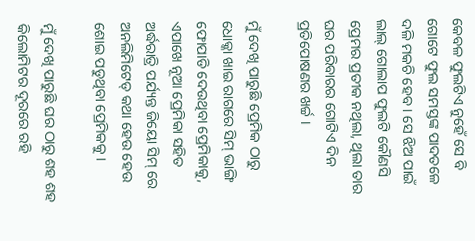କେବଳ ଫୁଲଟିଏ ନୁହେଁ ସେ ବି ଗୋଟେ ଫୁଲ ସମସ୍ତଙ୍କ ପାଦତଳେ ଦଳି ମକଚି ହେବ । ସେ ଝିଅ ପାଇଁ ଲାଲ୍ ଗୋଲାପ ଫୁଲଟି କୌଣସି ପ୍ରେମର ପ୍ରତୀକ ନଥିଲା, ଥିଲା ତାର ଘର ପରିବାରର ଗୋଟିଏ ଦିନ ପ୍ରତିପୋଷଣର ଖର୍ଚ୍ଚ ।

ମୁଁ ଦେଖି ପାରୁଛି ପ୍ରେମିକ ଠାରୁ ଧୋକ୍କା ଖାଇ ରାଗରେ ସିମ୍ ଭାଙ୍ଗି ଫୋପାଡି ଦେଉଥିବା ପ୍ରେମିକାକୁ, ଏପାଖେ ନୂଆ ପ୍ରେମିକା ସହିତ ଅର୍ଦ୍ଧରାତ୍ରି ପର୍ଯ୍ୟନ୍ତ ଜିୟୋ ସିମ୍ ରେ ଅନଲିମିଟେଡ୍ କଥା ହେଉ ହେଉ ଶୋଇ ପଡୁଥିବା ପ୍ରେମିକକୁ ।

ମୁଁ ଦେଖି ପାରୁଛି ଘର ଠାରୁ ଶହ ଶହ କିଲୋମିଟର ଦୂରରେ ରହି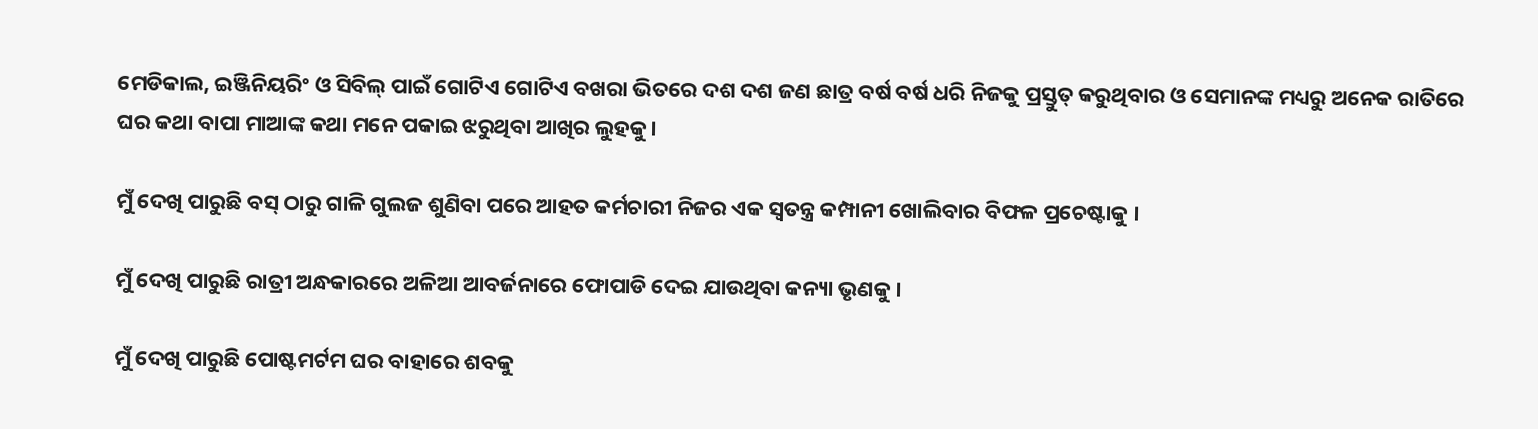ମେଡିକାଲ, ଇଞ୍ଜିନିୟରିଂ ଓ ସିବିଲ୍ ପାଇଁ ଗୋଟିଏ ଗୋଟିଏ ବଖରା ଭିତରେ ଦଶ ଦଶ ଜଣ ଛାତ୍ର ବର୍ଷ ବର୍ଷ ଧରି ନିଜକୁ ପ୍ରସ୍ତୁତ୍ କରୁଥିବାର ଓ ସେମାନଙ୍କ ମଧ୍ୟରୁ ଅନେକ ରାତିରେ ଘର କଥା ବାପା ମାଆଙ୍କ କଥା ମନେ ପକାଇ ଝରୁଥିବା ଆଖିର ଲୁହକୁ।

ମୁଁ ଦେଖି ପାରୁଛି ବସ୍ ଠାରୁ ଗାଳି ଗୁଲଜ ଶୁଣିବା ପରେ ଆହତ କର୍ମଚାରୀ ନିଜର ଏକ ସ୍ବତନ୍ତ୍ର କମ୍ପାନୀ ଖୋଲିବାର ବିଫଳ ପ୍ରଚେଷ୍ଟାକୁ ।

ମୁଁ ଦେଖି ପାରୁଛି ରାତ୍ରୀ ଅନ୍ଧକାରରେ ଅଳିଆ ଆବର୍ଜନାରେ ଫୋପାଡି ଦେଇ ଯାଉଥିବା କନ୍ୟା ଭୃଣକୁ ।

ମୁଁ ଦେଖି ପାରୁଛି ପୋଷ୍ଟମର୍ଟମ ଘର ବାହାରେ ଶବକୁ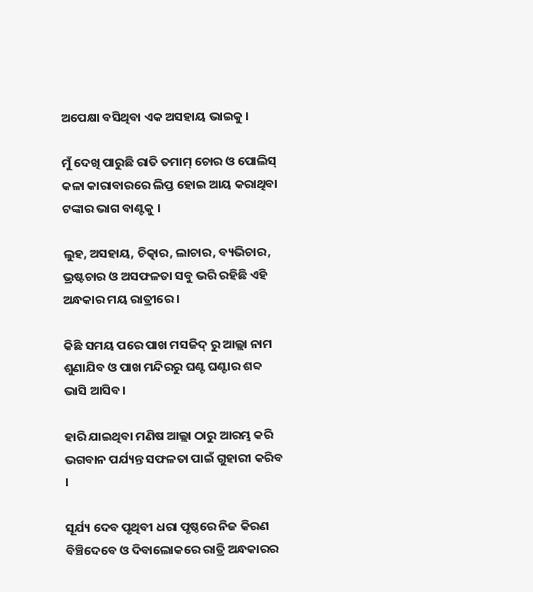ଅପେକ୍ଷା ବସିଥିବା ଏକ ଅସହାୟ ଭାଇକୁ ।

ମୁଁ ଦେଖି ପାରୁଛି ରାତି ତମାମ୍ ଚୋର ଓ ପୋଲିସ୍ କଳା କାରାବାରରେ ଲିପ୍ତ ହୋଇ ଆୟ କରାଥିବା ଟଙ୍କାର ଭାଗ ବାଣ୍ଟକୁ ।

ଲୁହ, ଅସହାୟ, ଚିତ୍କାର, ଲାଚାର, ବ୍ୟଭିଚାର, ଭ୍ରଷ୍ଟଚାର ଓ ଅସଫଳତା ସବୁ ଭରି ରହିଛି ଏହି ଅନ୍ଧକାର ମୟ ରାତ୍ରୀରେ ।

କିଛି ସମୟ ପରେ ପାଖ ମସଜିଦ୍ ରୁ ଆଲ୍ଲା ନାମ ଶୁଣାଯିବ ଓ ପାଖ ମନ୍ଦିରରୁ ଘଣ୍ଟ ଘଣ୍ଟାର ଶବ୍ଦ ଭାସି ଆସିବ ।

ହାରି ଯାଇଥିବା ମଣିଷ ଆଲ୍ଲା ଠାରୁ ଆରମ୍ଭ କରି ଭଗବାନ ପର୍ଯ୍ୟନ୍ତ ସଫଳତା ପାଇଁ ଗୁହାରୀ କରିବ ।

ସୂର୍ଯ୍ୟ ଦେବ ପୃଥିବୀ ଧରା ପୃଷ୍ଠରେ ନିଜ କିରଣ ବିଞ୍ଚିଦେବେ ଓ ଦିବାଲୋକରେ ରାତ୍ରି ଅନ୍ଧକାରର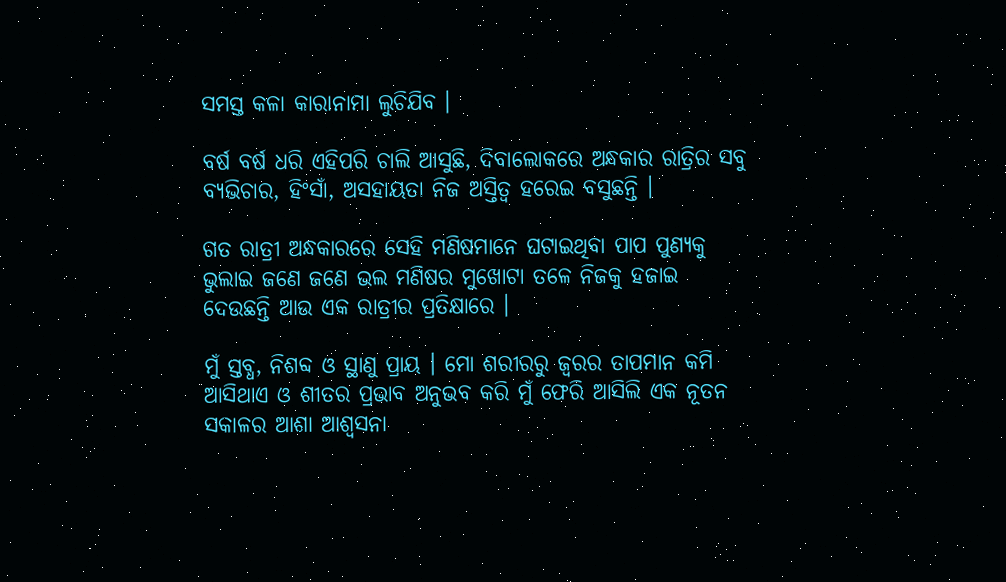ସମସ୍ତ କଳା କାରାନାମା ଲୁଚିଯିବ ।

ବର୍ଷ ବର୍ଷ ଧରି ଏହିପରି ଚାଲି ଆସୁଛି, ଦିବାଲୋକରେ ଅନ୍ଧକାର ରାତ୍ରିର ସବୁ ବ୍ୟଭିଚାର, ହିଂସାଁ, ଅସହାୟତା ନିଜ ଅସ୍ତିତ୍ବ ହରେଇ ବସୁଛନ୍ତି ।

ଗତ ରାତ୍ରୀ ଅନ୍ଧକାରରେ ସେହି ମଣିଷମାନେ ଘଟାଇଥିବା ପାପ ପୁଣ୍ୟକୁ ଭୁଲାଇ ଜଣେ ଜଣେ ଭଲ ମଣିଷର ମୁଖୋଟା ତଳେ ନିଜକୁ ହଜାଇ ଦେଉଛନ୍ତି ଆଉ ଏକ ରାତ୍ରୀର ପ୍ରତିକ୍ଷାରେ ।

ମୁଁ ସ୍ତବ୍ଧ, ନିଶବ୍ଦ ଓ ସ୍ଥାଣୁ ପ୍ରାୟ । ମୋ ଶରୀରରୁ ଜ୍ବରର ତାପମାନ କମି ଆସିଥାଏ ଓ ଶୀତର ପ୍ରଭାବ ଅନୁଭବ କରି ମୁଁ ଫେରି ଆସିଲି ଏକ ନୂତନ ସକାଳର ଆଶା ଆଶ୍ବସନା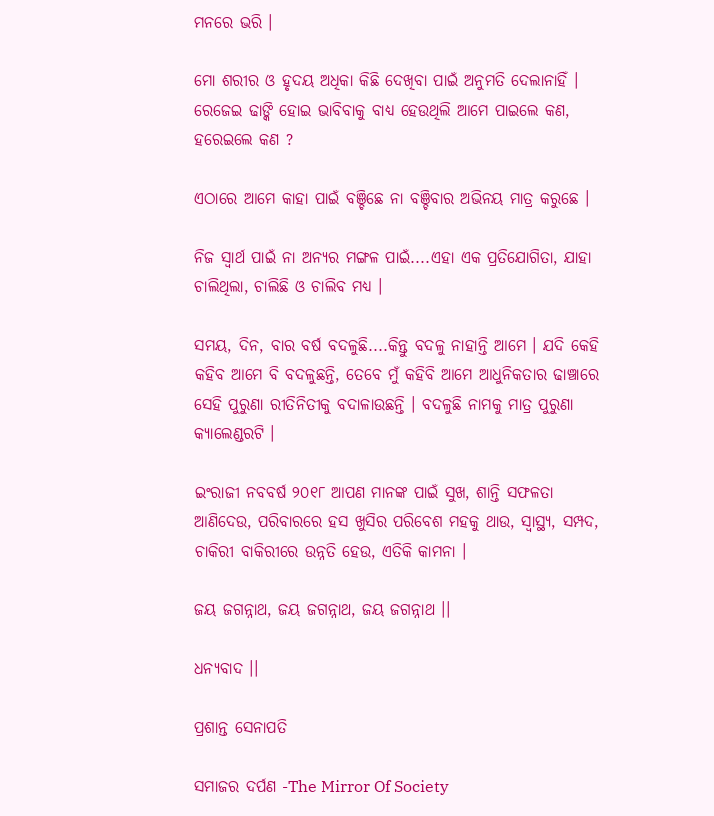ମନରେ ଭରି ।

ମୋ ଶରୀର ଓ ହୃଦୟ ଅଧିକା କିଛି ଦେଖିବା ପାଇଁ ଅନୁମତି ଦେଲାନାହିଁ । ରେଜେଇ ଢାଙ୍କି ହୋଇ ଭାବିବାକୁ ବାଧ୍ୟ ହେଉଥିଲି ଆମେ ପାଇଲେ କଣ, ହରେଇଲେ କଣ ?

ଏଠାରେ ଆମେ କାହା ପାଇଁ ବଞ୍ଚିଛେ ନା ବଞ୍ଚିବାର ଅଭିନୟ ମାତ୍ର କରୁଛେ ।

ନିଜ ସ୍ବାର୍ଥ ପାଇଁ ନା ଅନ୍ୟର ମଙ୍ଗଳ ପାଇଁ....ଏହା ଏକ ପ୍ରତିଯୋଗିତା, ଯାହା ଚାଲିଥିଲା, ଚାଲିଛି ଓ ଚାଲିବ ମଧ୍ୟ ।

ସମୟ, ଦିନ, ବାର ବର୍ଷ ବଦଳୁଛି....କିନ୍ତୁ ବଦଳୁ ନାହାନ୍ତି ଆମେ । ଯଦି କେହି କହିବ ଆମେ ବି ବଦଳୁଛନ୍ତି, ତେବେ ମୁଁ କହିବି ଆମେ ଆଧୁନିକତାର ଢାଞ୍ଚାରେ ସେହି ପୁରୁଣା ରୀତିନିତୀକୁ ବଦାଳାଉଛନ୍ତି । ବଦଳୁଛି ନାମକୁ ମାତ୍ର ପୁରୁଣା କ୍ୟାଲେଣ୍ଡରଟି ।

ଇଂରାଜୀ ନବବର୍ଷ ୨୦୧୮ ଆପଣ ମାନଙ୍କ ପାଇଁ ସୁଖ, ଶାନ୍ତି ସଫଳତା ଆଣିଦେଉ, ପରିବାରରେ ହସ ଖୁସିର ପରିବେଶ ମହକୁ ଥାଉ, ସ୍ବାସ୍ଥ୍ୟ, ସମ୍ପଦ, ଚାକିରୀ ବାକିରୀରେ ଉନ୍ନତି ହେଉ, ଏତିକି କାମନା ।

ଜୟ ଜଗନ୍ନାଥ, ଜୟ ଜଗନ୍ନାଥ, ଜୟ ଜଗନ୍ନାଥ ।।

ଧନ୍ୟବାଦ ।।

ପ୍ରଶାନ୍ତ ସେନାପତି

ସମାଜର ଦର୍ପଣ -The Mirror Of Society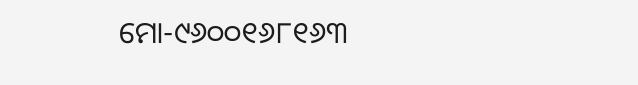ମୋ-୯୬୦୦୧୬୮୧୬୩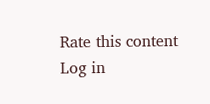Rate this content
Log in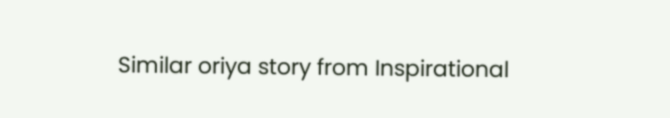Similar oriya story from Inspirational